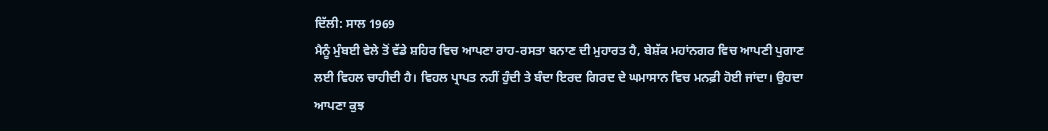ਦਿੱਲੀ: ਸਾਲ 1969
ਮੈਨੂੰ ਮੁੰਬਈ ਵੇਲੇ ਤੋਂ ਵੱਡੇ ਸ਼ਹਿਰ ਵਿਚ ਆਪਣਾ ਰਾਹ-ਰਸਤਾ ਬਨਾਣ ਦੀ ਮੁਹਾਰਤ ਹੈ, ਬੇਸ਼ੱਕ ਮਹਾਂਨਗਰ ਵਿਚ ਆਪਣੀ ਪੁਗਾਣ ਲਈ ਵਿਹਲ ਚਾਹੀਦੀ ਹੈ। ਵਿਹਲ ਪ੍ਰਾਪਤ ਨਹੀਂ ਹੁੰਦੀ ਤੇ ਬੰਦਾ ਇਰਦ ਗਿਰਦ ਦੇ ਘਮਾਸਾਨ ਵਿਚ ਮਨਫ਼ੀ ਹੋਈ ਜਾਂਦਾ। ਉਹਦਾ ਆਪਣਾ ਕੁਝ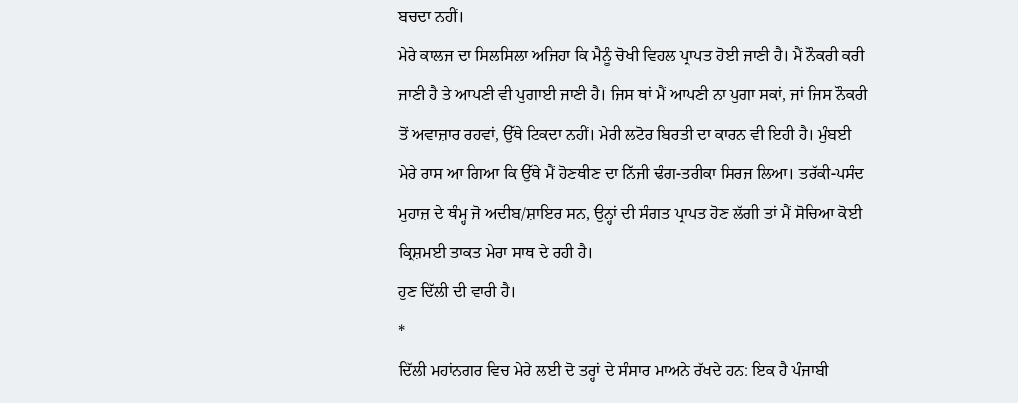ਬਚਦਾ ਨਹੀਂ।
ਮੇਰੇ ਕਾਲਜ ਦਾ ਸਿਲਸਿਲਾ ਅਜਿਹਾ ਕਿ ਮੈਨੂੰ ਚੋਖੀ ਵਿਹਲ ਪ੍ਰਾਪਤ ਹੋਈ ਜਾਣੀ ਹੈ। ਮੈਂ ਨੌਕਰੀ ਕਰੀ ਜਾਣੀ ਹੈ ਤੇ ਆਪਣੀ ਵੀ ਪੁਗਾਈ ਜਾਣੀ ਹੈ। ਜਿਸ ਥਾਂ ਮੈਂ ਆਪਣੀ ਨਾ ਪੁਗਾ ਸਕਾਂ, ਜਾਂ ਜਿਸ ਨੌਕਰੀ ਤੋਂ ਅਵਾਜ਼ਾਰ ਰਹਵਾਂ, ਉੱਥੇ ਟਿਕਦਾ ਨਹੀਂ। ਮੇਰੀ ਲਟੋਰ ਬਿਰਤੀ ਦਾ ਕਾਰਨ ਵੀ ਇਹੀ ਹੈ। ਮੁੰਬਈ ਮੇਰੇ ਰਾਸ ਆ ਗਿਆ ਕਿ ਉੱਥੇ ਮੈਂ ਹੋਣਥੀਣ ਦਾ ਨਿੱਜੀ ਢੰਗ-ਤਰੀਕਾ ਸਿਰਜ ਲਿਆ। ਤਰੱਕੀ-ਪਸੰਦ ਮੁਹਾਜ਼ ਦੇ ਥੰਮ੍ਹ ਜੋ ਅਦੀਬ/ਸ਼ਾਇਰ ਸਨ, ਉਨ੍ਹਾਂ ਦੀ ਸੰਗਤ ਪ੍ਰਾਪਤ ਹੋਣ ਲੱਗੀ ਤਾਂ ਮੈਂ ਸੋਚਿਆ ਕੋਈ ਕ੍ਰਿਸ਼ਮਈ ਤਾਕਤ ਮੇਰਾ ਸਾਥ ਦੇ ਰਹੀ ਹੈ।
ਹੁਣ ਦਿੱਲੀ ਦੀ ਵਾਰੀ ਹੈ।
*
ਦਿੱਲੀ ਮਹਾਂਨਗਰ ਵਿਚ ਮੇਰੇ ਲਈ ਦੋ ਤਰ੍ਹਾਂ ਦੇ ਸੰਸਾਰ ਮਾਅਨੇ ਰੱਖਦੇ ਹਨ: ਇਕ ਹੈ ਪੰਜਾਬੀ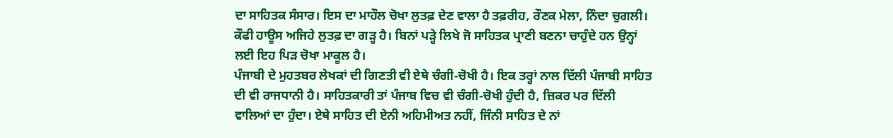ਦਾ ਸਾਹਿਤਕ ਸੰਸਾਰ। ਇਸ ਦਾ ਮਾਹੌਲ ਚੋਖਾ ਲੁਤਫ਼ ਦੇਣ ਵਾਲਾ ਹੈ ਤਫ਼ਰੀਹ, ਰੌਣਕ ਮੇਲਾ, ਨਿੰਦਾ ਚੁਗਲੀ। ਕੌਫੀ ਹਾਊਸ ਅਜਿਹੇ ਲੁਤਫ਼ ਦਾ ਗੜ੍ਹ ਹੈ। ਬਿਨਾਂ ਪੜ੍ਹੇ ਲਿਖੇ ਜੋ ਸਾਹਿਤਕ ਪ੍ਰਾਣੀ ਬਣਨਾ ਚਾਹੁੰਦੇ ਹਨ ਉਨ੍ਹਾਂ ਲਈ ਇਹ ਪਿੜ ਚੋਖਾ ਮਾਕੂਲ ਹੈ।
ਪੰਜਾਬੀ ਦੇ ਮੁਹਤਬਰ ਲੇਖਕਾਂ ਦੀ ਗਿਣਤੀ ਵੀ ਏਥੇ ਚੰਗੀ-ਚੋਖੀ ਹੈ। ਇਕ ਤਰ੍ਹਾਂ ਨਾਲ ਦਿੱਲੀ ਪੰਜਾਬੀ ਸਾਹਿਤ ਦੀ ਵੀ ਰਾਜਧਾਨੀ ਹੈ। ਸਾਹਿਤਕਾਰੀ ਤਾਂ ਪੰਜਾਬ ਵਿਚ ਵੀ ਚੰਗੀ-ਚੋਖੀ ਹੁੰਦੀ ਹੈ, ਜ਼ਿਕਰ ਪਰ ਦਿੱਲੀ ਵਾਲਿਆਂ ਦਾ ਹੁੰਦਾ। ਏਥੇ ਸਾਹਿਤ ਦੀ ਏਨੀ ਅਹਿਮੀਅਤ ਨਹੀਂ, ਜਿੰਨੀ ਸਾਹਿਤ ਦੇ ਨਾਂ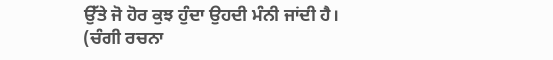ਉੱਤੇ ਜੋ ਹੋਰ ਕੁਝ ਹੁੰਦਾ ਉਹਦੀ ਮੰਨੀ ਜਾਂਦੀ ਹੈ। (ਚੰਗੀ ਰਚਨਾ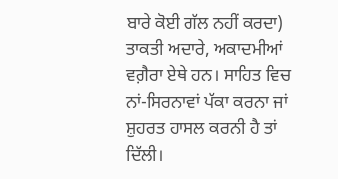ਬਾਰੇ ਕੋਈ ਗੱਲ ਨਹੀਂ ਕਰਦਾ) ਤਾਕਤੀ ਅਦਾਰੇ, ਅਕਾਦਮੀਆਂ ਵਗ਼ੈਰਾ ਏਥੇ ਹਨ। ਸਾਹਿਤ ਵਿਚ ਨਾਂ-ਸਿਰਨਾਵਾਂ ਪੱਕਾ ਕਰਨਾ ਜਾਂ ਸ਼ੁਹਰਤ ਹਾਸਲ ਕਰਨੀ ਹੈ ਤਾਂ ਦਿੱਲੀ।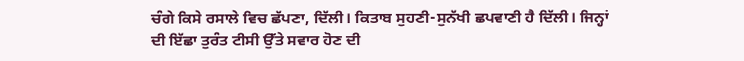ਚੰਗੇ ਕਿਸੇ ਰਸਾਲੇ ਵਿਚ ਛੱਪਣਾ, ਦਿੱਲੀ। ਕਿਤਾਬ ਸੁਹਣੀ-ਸੁਨੱਖੀ ਛਪਵਾਣੀ ਹੈ ਦਿੱਲੀ। ਜਿਨ੍ਹਾਂ ਦੀ ਇੱਛਾ ਤੁਰੰਤ ਟੀਸੀ ਉੱਤੇ ਸਵਾਰ ਹੋਣ ਦੀ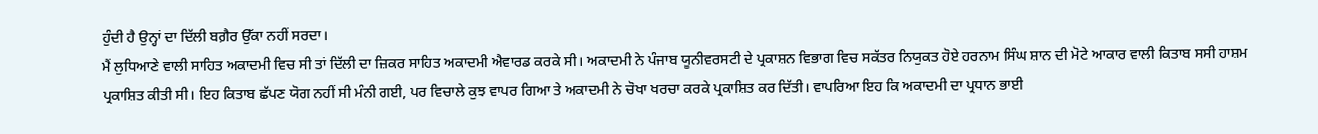ਹੁੰਦੀ ਹੈ ਉਨ੍ਹਾਂ ਦਾ ਦਿੱਲੀ ਬਗ਼ੈਰ ਉੱਕਾ ਨਹੀਂ ਸਰਦਾ।
ਮੈਂ ਲੁਧਿਆਣੇ ਵਾਲੀ ਸਾਹਿਤ ਅਕਾਦਮੀ ਵਿਚ ਸੀ ਤਾਂ ਦਿੱਲੀ ਦਾ ਜ਼ਿਕਰ ਸਾਹਿਤ ਅਕਾਦਮੀ ਐਵਾਰਡ ਕਰਕੇ ਸੀ। ਅਕਾਦਮੀ ਨੇ ਪੰਜਾਬ ਯੂਨੀਵਰਸਟੀ ਦੇ ਪ੍ਰਕਾਸ਼ਨ ਵਿਭਾਗ ਵਿਚ ਸਕੱਤਰ ਨਿਯੁਕਤ ਹੋਏ ਹਰਨਾਮ ਸਿੰਘ ਸ਼ਾਨ ਦੀ ਮੋਟੇ ਆਕਾਰ ਵਾਲੀ ਕਿਤਾਬ ਸਸੀ ਹਾਸ਼ਮ ਪ੍ਰਕਾਸ਼ਿਤ ਕੀਤੀ ਸੀ। ਇਹ ਕਿਤਾਬ ਛੱਪਣ ਯੋਗ ਨਹੀਂ ਸੀ ਮੰਨੀ ਗਈ, ਪਰ ਵਿਚਾਲੇ ਕੁਝ ਵਾਪਰ ਗਿਆ ਤੇ ਅਕਾਦਮੀ ਨੇ ਚੋਖਾ ਖਰਚਾ ਕਰਕੇ ਪ੍ਰਕਾਸ਼ਿਤ ਕਰ ਦਿੱਤੀ। ਵਾਪਰਿਆ ਇਹ ਕਿ ਅਕਾਦਮੀ ਦਾ ਪ੍ਰਧਾਨ ਭਾਈ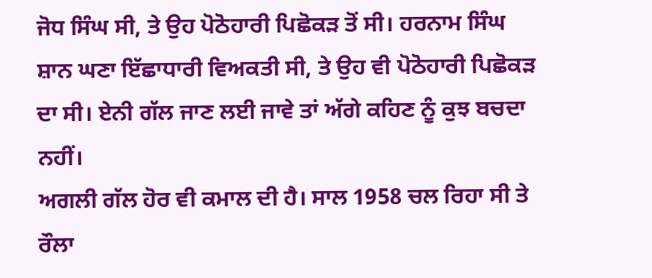ਜੋਧ ਸਿੰਘ ਸੀ, ਤੇ ਉਹ ਪੋਠੋਹਾਰੀ ਪਿਛੋਕੜ ਤੋਂ ਸੀ। ਹਰਨਾਮ ਸਿੰਘ ਸ਼ਾਨ ਘਣਾ ਇੱਛਾਧਾਰੀ ਵਿਅਕਤੀ ਸੀ, ਤੇ ਉਹ ਵੀ ਪੋਠੋਹਾਰੀ ਪਿਛੋਕੜ ਦਾ ਸੀ। ਏਨੀ ਗੱਲ ਜਾਣ ਲਈ ਜਾਵੇ ਤਾਂ ਅੱਗੇ ਕਹਿਣ ਨੂੰ ਕੁਝ ਬਚਦਾ ਨਹੀਂ।
ਅਗਲੀ ਗੱਲ ਹੋਰ ਵੀ ਕਮਾਲ ਦੀ ਹੈ। ਸਾਲ 1958 ਚਲ ਰਿਹਾ ਸੀ ਤੇ ਰੌਲਾ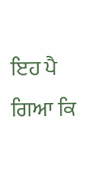ਇਹ ਪੈ ਗਿਆ ਕਿ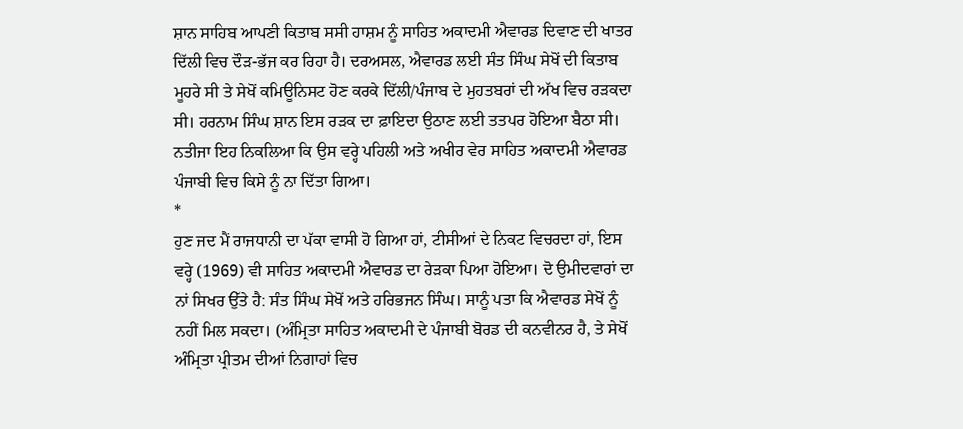ਸ਼ਾਨ ਸਾਹਿਬ ਆਪਣੀ ਕਿਤਾਬ ਸਸੀ ਹਾਸ਼ਮ ਨੂੰ ਸਾਹਿਤ ਅਕਾਦਮੀ ਐਵਾਰਡ ਦਿਵਾਣ ਦੀ ਖਾਤਰ ਦਿੱਲੀ ਵਿਚ ਦੌੜ-ਭੱਜ ਕਰ ਰਿਹਾ ਹੈ। ਦਰਅਸਲ, ਐਵਾਰਡ ਲਈ ਸੰਤ ਸਿੰਘ ਸੇਖੋਂ ਦੀ ਕਿਤਾਬ ਮੂਹਰੇ ਸੀ ਤੇ ਸੇਖੋਂ ਕਮਿਊਨਿਸਟ ਹੋਣ ਕਰਕੇ ਦਿੱਲੀ/ਪੰਜਾਬ ਦੇ ਮੁਹਤਬਰਾਂ ਦੀ ਅੱਖ ਵਿਚ ਰੜਕਦਾ ਸੀ। ਹਰਨਾਮ ਸਿੰਘ ਸ਼ਾਨ ਇਸ ਰੜਕ ਦਾ ਫ਼ਾਇਦਾ ਉਠਾਣ ਲਈ ਤਤਪਰ ਹੋਇਆ ਬੈਠਾ ਸੀ। ਨਤੀਜਾ ਇਹ ਨਿਕਲਿਆ ਕਿ ਉਸ ਵਰ੍ਹੇ ਪਹਿਲੀ ਅਤੇ ਅਖੀਰ ਵੇਰ ਸਾਹਿਤ ਅਕਾਦਮੀ ਐਵਾਰਡ ਪੰਜਾਬੀ ਵਿਚ ਕਿਸੇ ਨੂੰ ਨਾ ਦਿੱਤਾ ਗਿਆ।
*
ਹੁਣ ਜਦ ਮੈਂ ਰਾਜਧਾਨੀ ਦਾ ਪੱਕਾ ਵਾਸੀ ਹੋ ਗਿਆ ਹਾਂ, ਟੀਸੀਆਂ ਦੇ ਨਿਕਟ ਵਿਚਰਦਾ ਹਾਂ, ਇਸ ਵਰ੍ਹੇ (1969) ਵੀ ਸਾਹਿਤ ਅਕਾਦਮੀ ਐਵਾਰਡ ਦਾ ਰੇੜਕਾ ਪਿਆ ਹੋਇਆ। ਦੋ ਉਮੀਦਵਾਰਾਂ ਦਾ ਨਾਂ ਸਿਖਰ ਉੱਤੇ ਹੈ: ਸੰਤ ਸਿੰਘ ਸੇਖੋਂ ਅਤੇ ਹਰਿਭਜਨ ਸਿੰਘ। ਸਾਨੂੰ ਪਤਾ ਕਿ ਐਵਾਰਡ ਸੇਖੋਂ ਨੂੰ ਨਹੀਂ ਮਿਲ ਸਕਦਾ। (ਅੰਮ੍ਰਿਤਾ ਸਾਹਿਤ ਅਕਾਦਮੀ ਦੇ ਪੰਜਾਬੀ ਬੋਰਡ ਦੀ ਕਨਵੀਨਰ ਹੈ, ਤੇ ਸੇਖੋਂ ਅੰਮ੍ਰਿਤਾ ਪ੍ਰੀਤਮ ਦੀਆਂ ਨਿਗਾਹਾਂ ਵਿਚ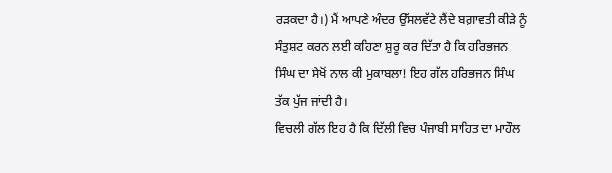ਰੜਕਦਾ ਹੈ।) ਮੈਂ ਆਪਣੇ ਅੰਦਰ ਉੱਸਲਵੱਟੇ ਲੈਂਦੇ ਬਗ਼ਾਵਤੀ ਕੀੜੇ ਨੂੰ ਸੰਤੁਸ਼ਟ ਕਰਨ ਲਈ ਕਹਿਣਾ ਸ਼ੁਰੂ ਕਰ ਦਿੱਤਾ ਹੈ ਕਿ ਹਰਿਭਜਨ ਸਿੰਘ ਦਾ ਸੇਖੋਂ ਨਾਲ ਕੀ ਮੁਕਾਬਲਾ! ਇਹ ਗੱਲ ਹਰਿਭਜਨ ਸਿੰਘ ਤੱਕ ਪੁੱਜ ਜਾਂਦੀ ਹੈ।
ਵਿਚਲੀ ਗੱਲ ਇਹ ਹੈ ਕਿ ਦਿੱਲੀ ਵਿਚ ਪੰਜਾਬੀ ਸਾਹਿਤ ਦਾ ਮਾਹੌਲ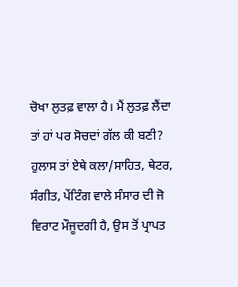ਚੋਖਾ ਲੁਤਫ਼ ਵਾਲਾ ਹੈ। ਮੈਂ ਲੁਤਫ਼ ਲੈਂਦਾ ਤਾਂ ਹਾਂ ਪਰ ਸੋਚਦਾਂ ਗੱਲ ਕੀ ਬਣੀ?
ਹੁਲਾਸ ਤਾਂ ਏਥੇ ਕਲਾ/ਸਾਹਿਤ, ਥੇਟਰ, ਸੰਗੀਤ, ਪੇਂਟਿੰਗ ਵਾਲੇ ਸੰਸਾਰ ਦੀ ਜੋ ਵਿਰਾਟ ਮੌਜੂਦਗੀ ਹੈ, ਉਸ ਤੋਂ ਪ੍ਰਾਪਤ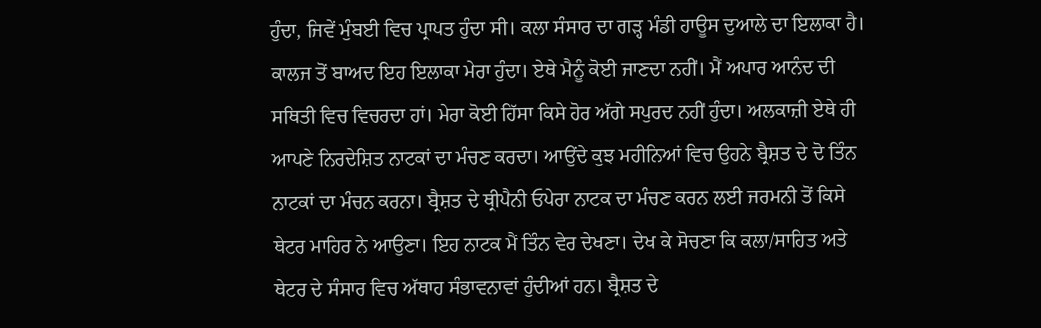ਹੁੰਦਾ, ਜਿਵੇਂ ਮੁੰਬਈ ਵਿਚ ਪ੍ਰਾਪਤ ਹੁੰਦਾ ਸੀ। ਕਲਾ ਸੰਸਾਰ ਦਾ ਗੜ੍ਹ ਮੰਡੀ ਹਾਊਸ ਦੁਆਲੇ ਦਾ ਇਲਾਕਾ ਹੈ। ਕਾਲਜ ਤੋਂ ਬਾਅਦ ਇਹ ਇਲਾਕਾ ਮੇਰਾ ਹੁੰਦਾ। ਏਥੇ ਮੈਨੂੰ ਕੋਈ ਜਾਣਦਾ ਨਹੀਂ। ਮੈਂ ਅਪਾਰ ਆਨੰਦ ਦੀ ਸਥਿਤੀ ਵਿਚ ਵਿਚਰਦਾ ਹਾਂ। ਮੇਰਾ ਕੋਈ ਹਿੱਸਾ ਕਿਸੇ ਹੋਰ ਅੱਗੇ ਸਪੁਰਦ ਨਹੀਂ ਹੁੰਦਾ। ਅਲਕਾਜ਼ੀ ਏਥੇ ਹੀ ਆਪਣੇ ਨਿਰਦੇਸ਼ਿਤ ਨਾਟਕਾਂ ਦਾ ਮੰਚਣ ਕਰਦਾ। ਆਉਂਦੇ ਕੁਝ ਮਹੀਨਿਆਂ ਵਿਚ ਉਹਨੇ ਬ੍ਰੈਸ਼ਤ ਦੇ ਦੋ ਤਿੰਨ ਨਾਟਕਾਂ ਦਾ ਮੰਚਨ ਕਰਨਾ। ਬ੍ਰੈਸ਼ਤ ਦੇ ਥ੍ਰੀਪੈਨੀ ਓਪੇਰਾ ਨਾਟਕ ਦਾ ਮੰਚਣ ਕਰਨ ਲਈ ਜਰਮਨੀ ਤੋਂ ਕਿਸੇ ਥੇਟਰ ਮਾਹਿਰ ਨੇ ਆਉਣਾ। ਇਹ ਨਾਟਕ ਮੈਂ ਤਿੰਨ ਵੇਰ ਦੇਖਣਾ। ਦੇਖ ਕੇ ਸੋਚਣਾ ਕਿ ਕਲਾ/ਸਾਹਿਤ ਅਤੇ ਥੇਟਰ ਦੇ ਸੰਸਾਰ ਵਿਚ ਅੱਥਾਹ ਸੰਭਾਵਨਾਵਾਂ ਹੁੰਦੀਆਂ ਹਨ। ਬ੍ਰੈਸ਼ਤ ਦੇ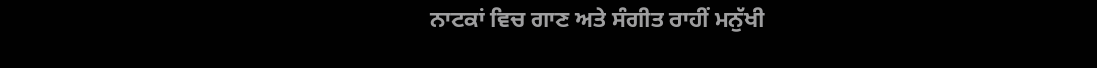ਨਾਟਕਾਂ ਵਿਚ ਗਾਣ ਅਤੇ ਸੰਗੀਤ ਰਾਹੀਂ ਮਨੁੱਖੀ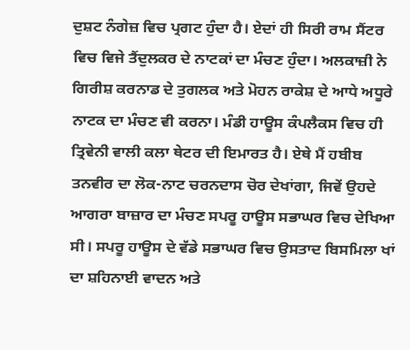ਦੁਸ਼ਟ ਨੰਗੇਜ਼ ਵਿਚ ਪ੍ਰਗਟ ਹੁੰਦਾ ਹੈ। ਏਦਾਂ ਹੀ ਸਿਰੀ ਰਾਮ ਸੈਂਟਰ ਵਿਚ ਵਿਜੇ ਤੈਂਦੁਲਕਰ ਦੇ ਨਾਟਕਾਂ ਦਾ ਮੰਚਣ ਹੁੰਦਾ। ਅਲਕਾਜ਼ੀ ਨੇ ਗਿਰੀਸ਼ ਕਰਨਾਡ ਦੇ ਤੁਗਲਕ ਅਤੇ ਮੋਹਨ ਰਾਕੇਸ਼ ਦੇ ਆਧੇ ਅਧੂਰੇ ਨਾਟਕ ਦਾ ਮੰਚਣ ਵੀ ਕਰਨਾ। ਮੰਡੀ ਹਾਊਸ ਕੰਪਲੈਕਸ ਵਿਚ ਹੀ ਤ੍ਰਿਵੇਨੀ ਵਾਲੀ ਕਲਾ ਥੇਟਰ ਦੀ ਇਮਾਰਤ ਹੈ। ਏਥੇ ਮੈਂ ਹਬੀਬ ਤਨਵੀਰ ਦਾ ਲੋਕ-ਨਾਟ ਚਰਨਦਾਸ ਚੋਰ ਦੇਖਾਂਗਾ, ਜਿਵੇਂ ਉਹਦੇ ਆਗਰਾ ਬਾਜ਼ਾਰ ਦਾ ਮੰਚਣ ਸਪਰੂ ਹਾਊਸ ਸਭਾਘਰ ਵਿਚ ਦੇਖਿਆ ਸੀ। ਸਪਰੂ ਹਾਊਸ ਦੇ ਵੱਡੇ ਸਭਾਘਰ ਵਿਚ ਉਸਤਾਦ ਬਿਸਮਿਲਾ ਖਾਂ ਦਾ ਸ਼ਹਿਨਾਈ ਵਾਦਨ ਅਤੇ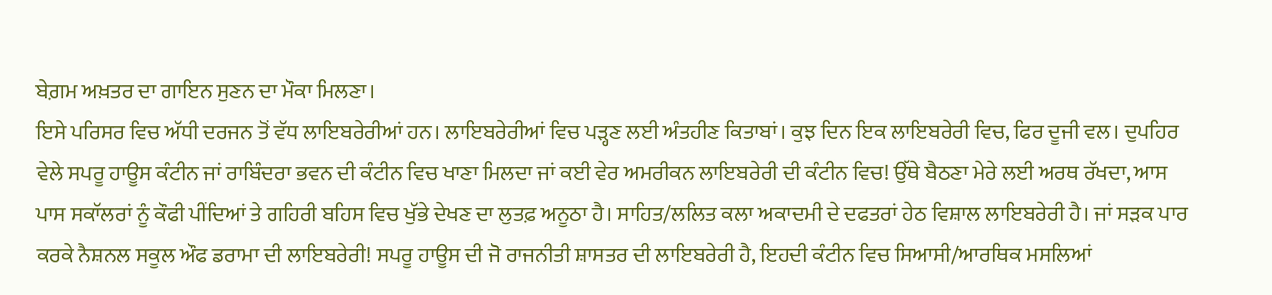ਬੇਗ਼ਮ ਅਖ਼ਤਰ ਦਾ ਗਾਇਨ ਸੁਣਨ ਦਾ ਮੌਕਾ ਮਿਲਣਾ।
ਇਸੇ ਪਰਿਸਰ ਵਿਚ ਅੱਧੀ ਦਰਜਨ ਤੋਂ ਵੱਧ ਲਾਇਬਰੇਰੀਆਂ ਹਨ। ਲਾਇਬਰੇਰੀਆਂ ਵਿਚ ਪੜ੍ਹਣ ਲਈ ਅੰਤਹੀਣ ਕਿਤਾਬਾਂ। ਕੁਝ ਦਿਨ ਇਕ ਲਾਇਬਰੇਰੀ ਵਿਚ, ਫਿਰ ਦੂਜੀ ਵਲ। ਦੁਪਹਿਰ ਵੇਲੇ ਸਪਰੂ ਹਾਊਸ ਕੰਟੀਨ ਜਾਂ ਰਾਬਿੰਦਰਾ ਭਵਨ ਦੀ ਕੰਟੀਨ ਵਿਚ ਖਾਣਾ ਮਿਲਦਾ ਜਾਂ ਕਈ ਵੇਰ ਅਮਰੀਕਨ ਲਾਇਬਰੇਰੀ ਦੀ ਕੰਟੀਨ ਵਿਚ! ਉੱਥੇ ਬੈਠਣਾ ਮੇਰੇ ਲਈ ਅਰਥ ਰੱਖਦਾ, ਆਸ ਪਾਸ ਸਕਾੱਲਰਾਂ ਨੂੰ ਕੌਫੀ ਪੀਂਦਿਆਂ ਤੇ ਗਹਿਰੀ ਬਹਿਸ ਵਿਚ ਖੁੱਭੇ ਦੇਖਣ ਦਾ ਲੁਤਫ਼ ਅਨੂਠਾ ਹੈ। ਸਾਹਿਤ/ਲਲਿਤ ਕਲਾ ਅਕਾਦਮੀ ਦੇ ਦਫਤਰਾਂ ਹੇਠ ਵਿਸ਼ਾਲ ਲਾਇਬਰੇਰੀ ਹੈ। ਜਾਂ ਸੜਕ ਪਾਰ ਕਰਕੇ ਨੈਸ਼ਨਲ ਸਕੂਲ ਔਫ ਡਰਾਮਾ ਦੀ ਲਾਇਬਰੇਰੀ! ਸਪਰੂ ਹਾਊਸ ਦੀ ਜੋ ਰਾਜਨੀਤੀ ਸ਼ਾਸਤਰ ਦੀ ਲਾਇਬਰੇਰੀ ਹੈ, ਇਹਦੀ ਕੰਟੀਨ ਵਿਚ ਸਿਆਸੀ/ਆਰਥਿਕ ਮਸਲਿਆਂ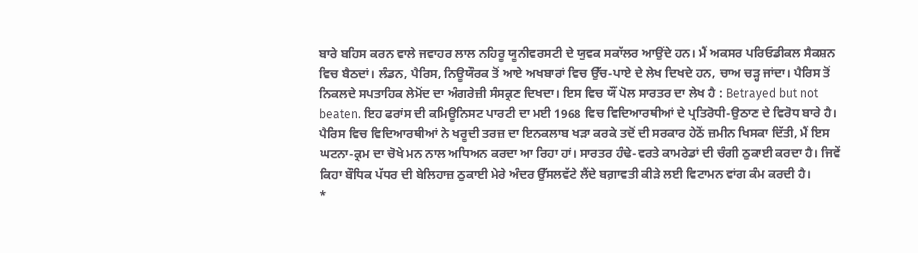ਬਾਰੇ ਬਹਿਸ ਕਰਨ ਵਾਲੇ ਜਵਾਹਰ ਲਾਲ ਨਹਿਰੂ ਯੂਨੀਵਰਸਟੀ ਦੇ ਯੁਵਕ ਸਕਾੱਲਰ ਆਉਂਦੇ ਹਨ। ਮੈਂ ਅਕਸਰ ਪਰਿਓਡੀਕਲ ਸੈਕਸ਼ਨ ਵਿਚ ਬੈਠਦਾਂ। ਲੰਡਨ, ਪੈਰਿਸ, ਨਿਊਯੌਰਕ ਤੋਂ ਆਏ ਅਖਬਾਰਾਂ ਵਿਚ ਉੱਚ-ਪਾਏ ਦੇ ਲੇਖ ਦਿਖਦੇ ਹਨ, ਚਾਅ ਚੜ੍ਹ ਜਾਂਦਾ। ਪੈਰਿਸ ਤੋਂ ਨਿਕਲਦੇ ਸਪਤਾਹਿਕ ਲੇਮੋਂਦ ਦਾ ਅੰਗਰੇਜ਼ੀ ਸੰਸਕ੍ਰਣ ਦਿਖਦਾ। ਇਸ ਵਿਚ ਯੌਂ ਪੋਲ ਸਾਰਤਰ ਦਾ ਲੇਖ ਹੈ : Betrayed but not beaten. ਇਹ ਫਰਾਂਸ ਦੀ ਕਮਿਊਨਿਸਟ ਪਾਰਟੀ ਦਾ ਮਈ 1968 ਵਿਚ ਵਿਦਿਆਰਥੀਆਂ ਦੇ ਪ੍ਰਤਿਰੋਧੀ-ਉਠਾਣ ਦੇ ਵਿਰੋਧ ਬਾਰੇ ਹੈ। ਪੈਰਿਸ ਵਿਚ ਵਿਦਿਆਰਥੀਆਂ ਨੇ ਖਰੂਦੀ ਤਰਜ਼ ਦਾ ਇਨਕਲਾਬ ਖੜਾ ਕਰਕੇ ਤਦੋਂ ਦੀ ਸਰਕਾਰ ਹੇਠੋਂ ਜ਼ਮੀਨ ਖਿਸਕਾ ਦਿੱਤੀ, ਮੈਂ ਇਸ ਘਟਨਾ-ਕ੍ਰਮ ਦਾ ਚੋਖੇ ਮਨ ਨਾਲ ਅਧਿਅਨ ਕਰਦਾ ਆ ਰਿਹਾ ਹਾਂ। ਸਾਰਤਰ ਹੰਢੇ-ਵਰਤੇ ਕਾਮਰੇਡਾਂ ਦੀ ਚੰਗੀ ਠੁਕਾਈ ਕਰਦਾ ਹੈ। ਜਿਵੇਂ ਕਿਹਾ ਬੌਧਿਕ ਪੱਧਰ ਦੀ ਬੇਲਿਹਾਜ਼ ਠੁਕਾਈ ਮੇਰੇ ਅੰਦਰ ਉੱਸਲਵੱਟੇ ਲੈਂਦੇ ਬਗ਼ਾਵਤੀ ਕੀੜੇ ਲਈ ਵਿਟਾਮਨ ਵਾਂਗ ਕੰਮ ਕਰਦੀ ਹੈ।
*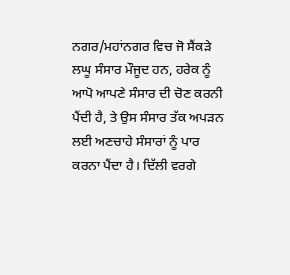ਨਗਰ/ਮਹਾਂਨਗਰ ਵਿਚ ਜੋ ਸੈਂਕੜੇ ਲਘੂ ਸੰਸਾਰ ਮੌਜੂਦ ਹਨ, ਹਰੇਕ ਨੂੰ ਆਪੋ ਆਪਣੇ ਸੰਸਾਰ ਦੀ ਚੋਣ ਕਰਨੀ ਪੈਂਦੀ ਹੈ, ਤੇ ਉਸ ਸੰਸਾਰ ਤੱਕ ਅਪੜਨ ਲਈ ਅਣਚਾਹੇ ਸੰਸਾਰਾਂ ਨੂੰ ਪਾਰ ਕਰਨਾ ਪੈਂਦਾ ਹੈ। ਦਿੱਲੀ ਵਰਗੇ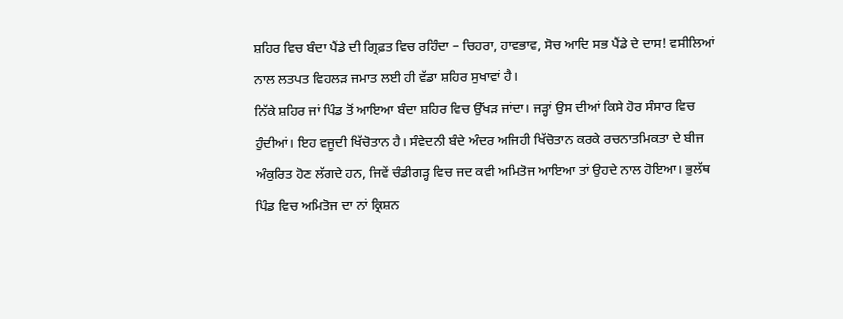ਸ਼ਹਿਰ ਵਿਚ ਬੰਦਾ ਪੈਂਡੇ ਦੀ ਗ੍ਰਿਫ਼ਤ ਵਿਚ ਰਹਿੰਦਾ – ਚਿਹਰਾ, ਹਾਵਭਾਵ, ਸੋਚ ਆਦਿ ਸਭ ਪੈਂਡੇ ਦੇ ਦਾਸ! ਵਸੀਲਿਆਂ ਨਾਲ ਲਤਪਤ ਵਿਹਲੜ ਜਮਾਤ ਲਈ ਹੀ ਵੱਡਾ ਸ਼ਹਿਰ ਸੁਖਾਵਾਂ ਹੈ।
ਨਿੱਕੇ ਸ਼ਹਿਰ ਜਾਂ ਪਿੰਡ ਤੋਂ ਆਇਆ ਬੰਦਾ ਸ਼ਹਿਰ ਵਿਚ ਉੱਖੜ ਜਾਂਦਾ। ਜੜ੍ਹਾਂ ਉਸ ਦੀਆਂ ਕਿਸੇ ਹੋਰ ਸੰਸਾਰ ਵਿਚ ਹੁੰਦੀਆਂ। ਇਹ ਵਜੂਦੀ ਖਿੱਚੋਤਾਨ ਹੈ। ਸੰਵੇਦਨੀ ਬੰਦੇ ਅੰਦਰ ਅਜਿਹੀ ਖਿੱਚੋਤਾਨ ਕਰਕੇ ਰਚਨਾਤਮਿਕਤਾ ਦੇ ਬੀਜ ਅੰਕੁਰਿਤ ਹੋਣ ਲੱਗਦੇ ਹਨ, ਜਿਵੇਂ ਚੰਡੀਗੜ੍ਹ ਵਿਚ ਜਦ ਕਵੀ ਅਮਿਤੋਜ ਆਇਆ ਤਾਂ ਉਹਦੇ ਨਾਲ ਹੋਇਆ। ਭੁਲੱਥ ਪਿੰਡ ਵਿਚ ਅਮਿਤੋਜ ਦਾ ਨਾਂ ਕ੍ਰਿਸ਼ਨ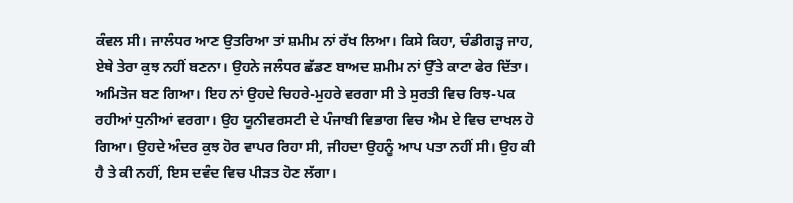ਕੰਵਲ ਸੀ। ਜਾਲੰਧਰ ਆਣ ਉਤਰਿਆ ਤਾਂ ਸ਼ਮੀਮ ਨਾਂ ਰੱਖ ਲਿਆ। ਕਿਸੇ ਕਿਹਾ, ਚੰਡੀਗੜ੍ਹ ਜਾਹ, ਏਥੇ ਤੇਰਾ ਕੁਝ ਨਹੀਂ ਬਣਨਾ। ਉਹਨੇ ਜਲੰਧਰ ਛੱਡਣ ਬਾਅਦ ਸ਼ਮੀਮ ਨਾਂ ਉੱਤੇ ਕਾਟਾ ਫੇਰ ਦਿੱਤਾ। ਅਮਿਤੋਜ ਬਣ ਗਿਆ। ਇਹ ਨਾਂ ਉਹਦੇ ਚਿਹਰੇ-ਮੁਹਰੇ ਵਰਗਾ ਸੀ ਤੇ ਸੁਰਤੀ ਵਿਚ ਰਿਝ-ਪਕ ਰਹੀਆਂ ਧੁਨੀਆਂ ਵਰਗਾ। ਉਹ ਯੂਨੀਵਰਸਟੀ ਦੇ ਪੰਜਾਬੀ ਵਿਭਾਗ ਵਿਚ ਐਮ ਏ ਵਿਚ ਦਾਖਲ ਹੋ ਗਿਆ। ਉਹਦੇ ਅੰਦਰ ਕੁਝ ਹੋਰ ਵਾਪਰ ਰਿਹਾ ਸੀ, ਜੀਹਦਾ ਉਹਨੂੰ ਆਪ ਪਤਾ ਨਹੀਂ ਸੀ। ਉਹ ਕੀ ਹੈ ਤੇ ਕੀ ਨਹੀਂ, ਇਸ ਦਵੰਦ ਵਿਚ ਪੀੜਤ ਹੋਣ ਲੱਗਾ।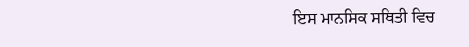ਇਸ ਮਾਨਸਿਕ ਸਥਿਤੀ ਵਿਚ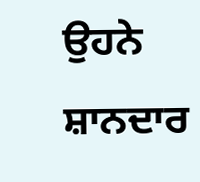ਉਹਨੇ ਸ਼ਾਨਦਾਰ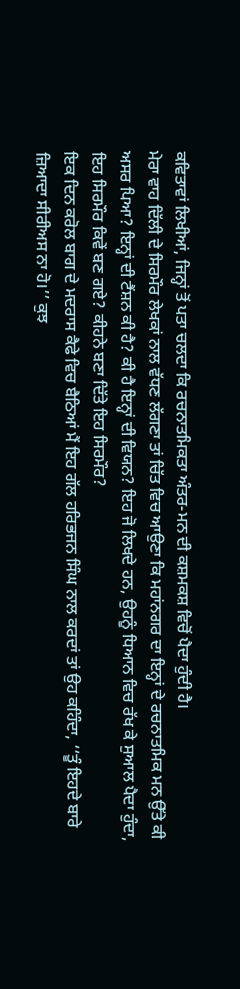ਕਵਿਤਾਵਾਂ ਲਿਖੀਆਂ, ਜਿਨ੍ਹਾਂ ਤੋਂ ਪਤਾ ਚਲਦਾ ਕਿ ਰਚਨਾਤਮਿਕਤਾ ਅੰਤਰ-ਮਨ ਦੀ ਕਸ਼ਮਕਸ਼ ਵਿਚੋਂ ਪੈਦਾ ਹੁੰਦੀ ਹੈ।
ਮੇਰਾ ਵਾਹ ਦਿੱਲੀ ਦੇ ਸਿਰਮੌਰ ਲੇਖਕਾਂ ਨਾਲ ਵੱਧਣ ਲੱਗਣਾ ਤਾਂ ਚਿੱਤ ਵਿਚ ਆਉਣਾ ਕਿ ਮਹਾਂਨਗਰ ਦਾ ਇਨ੍ਹਾਂ ਦੇ ਰਚਨਾਤਮਿਕ ਮਨ ਉੱਤੇ ਕੀ ਅਸਰ ਪਿਆ? ਇਨ੍ਹਾਂ ਦੀ ਟੈਂਸ਼ਨ ਕੀ ਹੈ? ਕੀ ਹੈ ਇਨ੍ਹਾਂ ਦੀ ਵਿਯਨ? ਇਹ ਜੋ ਲਿਖਦੇ ਹਨ, ਉਹਨੂੰ ਧਿਆਨ ਵਿਚ ਰੱਖ ਕੇ ਸੁਆਲ ਪੈਦਾ ਹੁੰਦਾ, ਇਹ ਸਿਰਮੌਰ ਕਿਵੇਂ ਬਣ ਗਏ? ਕੀਹਨੇ ਬਣਾ ਦਿੱਤੇ ਇਹ ਸਿਰਮੌਰ?
ਇਕ ਦਿਨ ਕਰੋਲ ਬਾਗ ਦੇ ਮਦਰਾਸ ਕੈਫੇ ਵਿਚ ਬੈਠਿਆਂ ਮੈਂ ਇਹ ਗੱਲ ਹਰਿਭਜਨ ਸਿੰਘ ਨਾਲ ਕਰਦਾਂ ਤਾਂ ਉਹ ਕਹਿੰਦਾ, ‘‘ਤੂੰ ਇਹਦੇ ਬਾਰੇ ਜ਼ਿਆਦਾ ਸੀਰੀਅਸ ਨਾ ਹੋ।’’ ਕੁਝ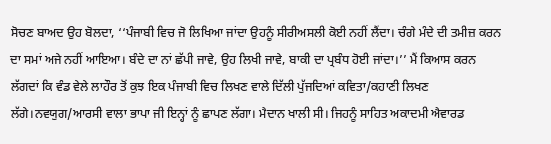ਸੋਚਣ ਬਾਅਦ ਉਹ ਬੋਲਦਾ, ‘‘ਪੰਜਾਬੀ ਵਿਚ ਜੋ ਲਿਖਿਆ ਜਾਂਦਾ ਉਹਨੂੰ ਸੀਰੀਅਸਲੀ ਕੋਈ ਨਹੀਂ ਲੈਂਦਾ। ਚੰਗੇ ਮੰਦੇ ਦੀ ਤਮੀਜ਼ ਕਰਨ ਦਾ ਸਮਾਂ ਅਜੇ ਨਹੀਂ ਆਇਆ। ਬੰਦੇ ਦਾ ਨਾਂ ਛੱਪੀ ਜਾਵੇ, ਉਹ ਲਿਖੀ ਜਾਵੇ, ਬਾਕੀ ਦਾ ਪ੍ਰਬੰਧ ਹੋਈ ਜਾਂਦਾ।’’ ਮੈਂ ਕਿਆਸ ਕਰਨ ਲੱਗਦਾਂ ਕਿ ਵੰਡ ਵੇਲੇ ਲਾਹੌਰ ਤੋਂ ਕੁਝ ਇਕ ਪੰਜਾਬੀ ਵਿਚ ਲਿਖਣ ਵਾਲੇ ਦਿੱਲੀ ਪੁੱਜਦਿਆਂ ਕਵਿਤਾ/ਕਹਾਣੀ ਲਿਖਣ ਲੱਗੇ।ਨਵਯੁਗ/ਆਰਸੀ ਵਾਲਾ ਭਾਪਾ ਜੀ ਇਨ੍ਹਾਂ ਨੂੰ ਛਾਪਣ ਲੱਗਾ। ਮੈਦਾਨ ਖਾਲੀ ਸੀ। ਜਿਹਨੂੰ ਸਾਹਿਤ ਅਕਾਦਮੀ ਐਵਾਰਡ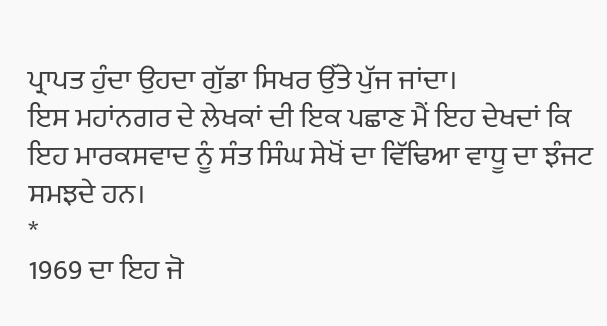ਪ੍ਰਾਪਤ ਹੁੰਦਾ ਉਹਦਾ ਗੁੱਡਾ ਸਿਖਰ ਉੱਤੇ ਪੁੱਜ ਜਾਂਦਾ।
ਇਸ ਮਹਾਂਨਗਰ ਦੇ ਲੇਖਕਾਂ ਦੀ ਇਕ ਪਛਾਣ ਮੈਂ ਇਹ ਦੇਖਦਾਂ ਕਿ ਇਹ ਮਾਰਕਸਵਾਦ ਨੂੰ ਸੰਤ ਸਿੰਘ ਸੇਖੋਂ ਦਾ ਵਿੱਢਿਆ ਵਾਧੂ ਦਾ ਝੰਜਟ ਸਮਝਦੇ ਹਨ।
*
1969 ਦਾ ਇਹ ਜੋ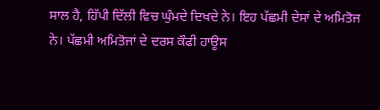ਸਾਲ ਹੈ, ਹਿੱਪੀ ਦਿੱਲੀ ਵਿਚ ਘੁੰਮਦੇ ਦਿਖਦੇ ਨੇ। ਇਹ ਪੱਛਮੀ ਦੇਸਾਂ ਦੇ ਅਮਿਤੋਜ ਨੇ। ਪੱਛਮੀ ਅਮਿਤੋਜਾਂ ਦੇ ਦਰਸ ਕੌਫੀ ਹਾਊਸ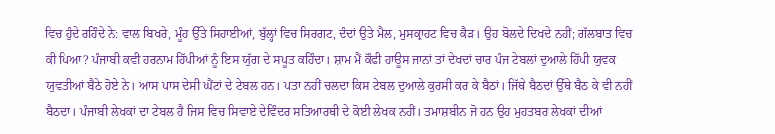ਵਿਚ ਹੁੰਦੇ ਰਹਿੰਦੇ ਨੇ: ਵਾਲ ਬਿਖਰੇ, ਮੂੰਹ ਉੱਤੇ ਸਿਹਾਈਆਂ, ਬੁੱਲ੍ਹਾਂ ਵਿਚ ਸਿਰਗਟ, ਦੰਦਾਂ ਉਤੇ ਮੈਲ, ਮੁਸਕ੍ਰਾਹਟ ਵਿਚ ਕੈੜ। ਉਹ ਬੋਲਦੇ ਦਿਖਦੇ ਨਹੀਂ; ਗੱਲਬਾਤ ਵਿਚ ਕੀ ਪਿਆ? ਪੰਜਾਬੀ ਕਵੀ ਹਰਨਾਮ ਹਿੱਪੀਆਂ ਨੂੰ ਇਸ ਯੁੱਗ ਦੇ ਸਪੂਤ ਕਹਿੰਦਾ। ਸ਼ਾਮ ਮੈਂ ਕੌਫੀ ਹਾਊਸ ਜਾਨਾਂ ਤਾਂ ਦੇਖਦਾਂ ਚਾਰ ਪੰਜ ਟੇਬਲਾਂ ਦੁਆਲੇ ਹਿੱਪੀ ਯੁਵਕ ਯੁਵਤੀਆਂ ਬੈਠੇ ਹੋਏ ਨੇ। ਆਸ ਪਾਸ ਦੇਸੀ ਘੈਂਟਾਂ ਦੇ ਟੇਬਲ ਹਨ। ਪਤਾ ਨਹੀਂ ਚਲਦਾ ਕਿਸ ਟੇਬਲ ਦੁਆਲੇ ਕੁਰਸੀ ਕਰ ਕੇ ਬੈਠਾਂ। ਜਿੱਥੇ ਬੈਠਦਾਂ ਉੱਥੇ ਬੈਠ ਕੇ ਵੀ ਨਹੀਂ ਬੈਠਦਾ। ਪੰਜਾਬੀ ਲੇਖਕਾਂ ਦਾ ਟੇਬਲ ਹੈ ਜਿਸ ਵਿਚ ਸਿਵਾਏ ਦੇਵਿੰਦਰ ਸਤਿਆਰਥੀ ਦੇ ਕੋਈ ਲੇਖਕ ਨਹੀਂ। ਤਮਾਸ਼ਬੀਨ ਜੋ ਹਨ ਉਹ ਮੁਹਤਬਰ ਲੇਖਕਾਂ ਦੀਆਂ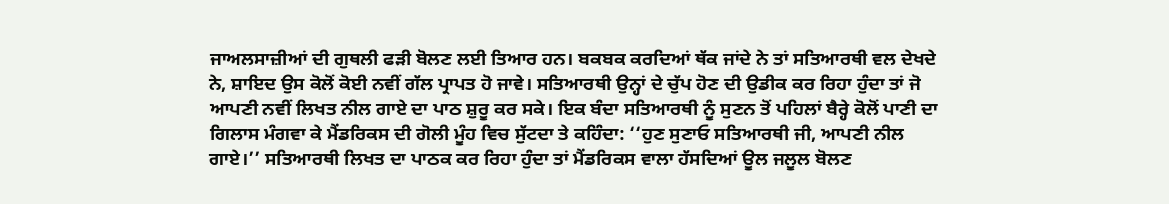ਜਾਅਲਸਾਜ਼ੀਆਂ ਦੀ ਗੁਥਲੀ ਫੜੀ ਬੋਲਣ ਲਈ ਤਿਆਰ ਹਨ। ਬਕਬਕ ਕਰਦਿਆਂ ਥੱਕ ਜਾਂਦੇ ਨੇ ਤਾਂ ਸਤਿਆਰਥੀ ਵਲ ਦੇਖਦੇ ਨੇ, ਸ਼ਾਇਦ ਉਸ ਕੋਲੋਂ ਕੋਈ ਨਵੀਂ ਗੱਲ ਪ੍ਰਾਪਤ ਹੋ ਜਾਵੇ। ਸਤਿਆਰਥੀ ਉਨ੍ਹਾਂ ਦੇ ਚੁੱਪ ਹੋਣ ਦੀ ਉਡੀਕ ਕਰ ਰਿਹਾ ਹੁੰਦਾ ਤਾਂ ਜੋ ਆਪਣੀ ਨਵੀਂ ਲਿਖਤ ਨੀਲ ਗਾਏ ਦਾ ਪਾਠ ਸ਼ੁਰੂ ਕਰ ਸਕੇ। ਇਕ ਬੰਦਾ ਸਤਿਆਰਥੀ ਨੂੰ ਸੁਣਨ ਤੋਂ ਪਹਿਲਾਂ ਬੈਰ੍ਹੇ ਕੋਲੋਂ ਪਾਣੀ ਦਾ ਗਿਲਾਸ ਮੰਗਵਾ ਕੇ ਮੈਂਡਰਿਕਸ ਦੀ ਗੋਲੀ ਮੂੰਹ ਵਿਚ ਸੁੱਟਦਾ ਤੇ ਕਹਿੰਦਾ: ‘‘ਹੁਣ ਸੁਣਾਓ ਸਤਿਆਰਥੀ ਜੀ, ਆਪਣੀ ਨੀਲ ਗਾਏ।’’ ਸਤਿਆਰਥੀ ਲਿਖਤ ਦਾ ਪਾਠਕ ਕਰ ਰਿਹਾ ਹੁੰਦਾ ਤਾਂ ਮੈਂਡਰਿਕਸ ਵਾਲਾ ਹੱਸਦਿਆਂ ਊਲ ਜਲੂਲ ਬੋਲਣ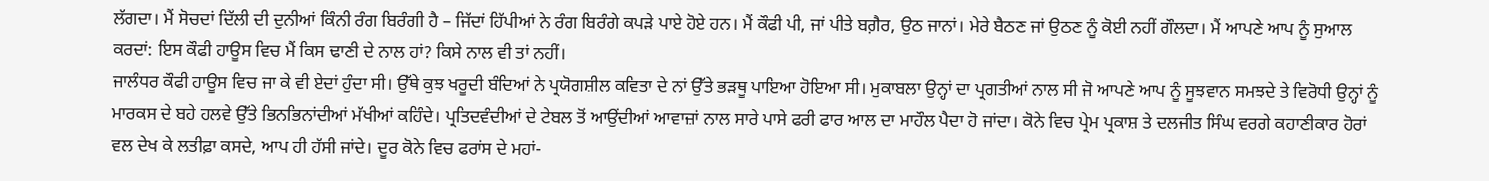ਲੱਗਦਾ। ਮੈਂ ਸੋਚਦਾਂ ਦਿੱਲੀ ਦੀ ਦੁਨੀਆਂ ਕਿੰਨੀ ਰੰਗ ਬਿਰੰਗੀ ਹੈ – ਜਿੱਦਾਂ ਹਿੱਪੀਆਂ ਨੇ ਰੰਗ ਬਿਰੰਗੇ ਕਪੜੇ ਪਾਏ ਹੋਏ ਹਨ। ਮੈਂ ਕੌਫੀ ਪੀ, ਜਾਂ ਪੀਤੇ ਬਗ਼ੈਰ, ਉਠ ਜਾਨਾਂ। ਮੇਰੇ ਬੈਠਣ ਜਾਂ ਉਠਣ ਨੂੰ ਕੋਈ ਨਹੀਂ ਗੌਲਦਾ। ਮੈਂ ਆਪਣੇ ਆਪ ਨੂੰ ਸੁਆਲ ਕਰਦਾਂ: ਇਸ ਕੌਫੀ ਹਾਊਸ ਵਿਚ ਮੈਂ ਕਿਸ ਢਾਣੀ ਦੇ ਨਾਲ ਹਾਂ? ਕਿਸੇ ਨਾਲ ਵੀ ਤਾਂ ਨਹੀਂ।
ਜਾਲੰਧਰ ਕੌਫੀ ਹਾਊਸ ਵਿਚ ਜਾ ਕੇ ਵੀ ਏਦਾਂ ਹੁੰਦਾ ਸੀ। ਉੱਥੇ ਕੁਝ ਖਰੂਦੀ ਬੰਦਿਆਂ ਨੇ ਪ੍ਰਯੋਗਸ਼ੀਲ ਕਵਿਤਾ ਦੇ ਨਾਂ ਉੱਤੇ ਭੜਥੂ ਪਾਇਆ ਹੋਇਆ ਸੀ। ਮੁਕਾਬਲਾ ਉਨ੍ਹਾਂ ਦਾ ਪ੍ਰਗਤੀਆਂ ਨਾਲ ਸੀ ਜੋ ਆਪਣੇ ਆਪ ਨੂੰ ਸੂਝਵਾਨ ਸਮਝਦੇ ਤੇ ਵਿਰੋਧੀ ਉਨ੍ਹਾਂ ਨੂੰ ਮਾਰਕਸ ਦੇ ਬਹੇ ਹਲਵੇ ਉੱਤੇ ਭਿਨਭਿਨਾਂਦੀਆਂ ਮੱਖੀਆਂ ਕਹਿੰਦੇ। ਪ੍ਰਤਿਦਵੰਦੀਆਂ ਦੇ ਟੇਬਲ ਤੋਂ ਆਉਂਦੀਆਂ ਆਵਾਜ਼ਾਂ ਨਾਲ ਸਾਰੇ ਪਾਸੇ ਫਰੀ ਫਾਰ ਆਲ ਦਾ ਮਾਹੌਲ ਪੈਦਾ ਹੋ ਜਾਂਦਾ। ਕੋਨੇ ਵਿਚ ਪ੍ਰੇਮ ਪ੍ਰਕਾਸ਼ ਤੇ ਦਲਜੀਤ ਸਿੰਘ ਵਰਗੇ ਕਹਾਣੀਕਾਰ ਹੋਰਾਂ ਵਲ ਦੇਖ ਕੇ ਲਤੀਫ਼ਾ ਕਸਦੇ, ਆਪ ਹੀ ਹੱਸੀ ਜਾਂਦੇ। ਦੂਰ ਕੋਨੇ ਵਿਚ ਫਰਾਂਸ ਦੇ ਮਹਾਂ-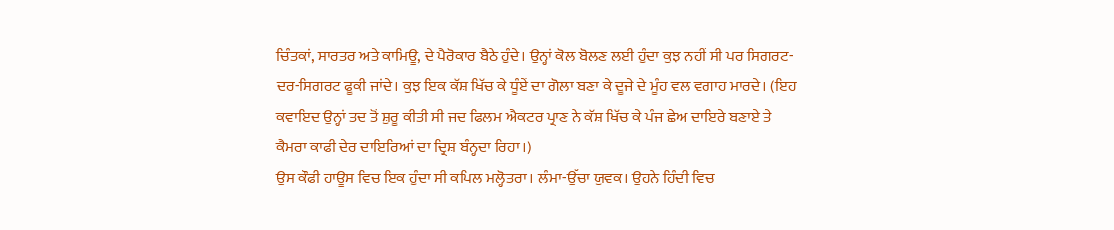ਚਿੰਤਕਾਂ, ਸਾਰਤਰ ਅਤੇ ਕਾਮਿਊ, ਦੇ ਪੈਰੋਕਾਰ ਬੈਠੇ ਹੁੰਦੇ। ਉਨ੍ਹਾਂ ਕੋਲ ਬੋਲਣ ਲਈ ਹੁੰਦਾ ਕੁਝ ਨਹੀਂ ਸੀ ਪਰ ਸਿਗਰਟ-ਦਰ-ਸਿਗਰਟ ਫੂਕੀ ਜਾਂਦੇ। ਕੁਝ ਇਕ ਕੱਸ਼ ਖਿੱਚ ਕੇ ਧੂੰਏਂ ਦਾ ਗੋਲਾ ਬਣਾ ਕੇ ਦੂਜੇ ਦੇ ਮੂੰਹ ਵਲ ਵਗਾਹ ਮਾਰਦੇ। (ਇਹ ਕਵਾਇਦ ਉਨ੍ਹਾਂ ਤਦ ਤੋਂ ਸ਼ੁਰੂ ਕੀਤੀ ਸੀ ਜਦ ਫਿਲਮ ਐਕਟਰ ਪ੍ਰਾਣ ਨੇ ਕੱਸ਼ ਖਿੱਚ ਕੇ ਪੰਜ ਛੇਅ ਦਾਇਰੇ ਬਣਾਏ ਤੇ ਕੈਮਰਾ ਕਾਫੀ ਦੇਰ ਦਾਇਰਿਆਂ ਦਾ ਦ੍ਰਿਸ਼ ਬੰਨ੍ਹਦਾ ਰਿਹਾ।)
ਉਸ ਕੌਫੀ ਹਾਊਸ ਵਿਚ ਇਕ ਹੁੰਦਾ ਸੀ ਕਪਿਲ ਮਲ੍ਹੋਤਰਾ। ਲੰਮਾ-ਉੱਚਾ ਯੁਵਕ। ਉਹਨੇ ਹਿੰਦੀ ਵਿਚ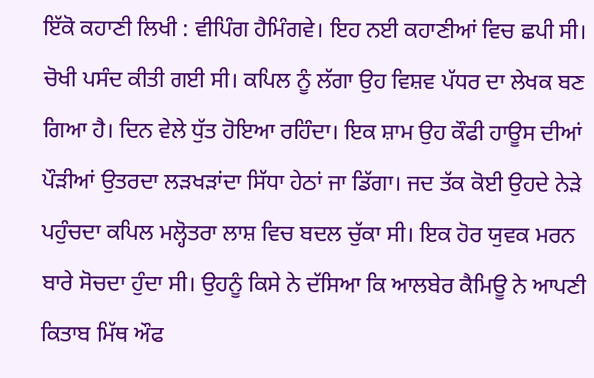ਇੱਕੋ ਕਹਾਣੀ ਲਿਖੀ : ਵੀਪਿੰਗ ਹੈਮਿੰਗਵੇ। ਇਹ ਨਈ ਕਹਾਣੀਆਂ ਵਿਚ ਛਪੀ ਸੀ। ਚੋਖੀ ਪਸੰਦ ਕੀਤੀ ਗਈ ਸੀ। ਕਪਿਲ ਨੂੰ ਲੱਗਾ ਉਹ ਵਿਸ਼ਵ ਪੱਧਰ ਦਾ ਲੇਖਕ ਬਣ ਗਿਆ ਹੈ। ਦਿਨ ਵੇਲੇ ਧੁੱਤ ਹੋਇਆ ਰਹਿੰਦਾ। ਇਕ ਸ਼ਾਮ ਉਹ ਕੌਫੀ ਹਾਊਸ ਦੀਆਂ ਪੌੜੀਆਂ ਉਤਰਦਾ ਲੜਖੜਾਂਦਾ ਸਿੱਧਾ ਹੇਠਾਂ ਜਾ ਡਿੱਗਾ। ਜਦ ਤੱਕ ਕੋਈ ਉਹਦੇ ਨੇੜੇ ਪਹੁੰਚਦਾ ਕਪਿਲ ਮਲ੍ਹੋਤਰਾ ਲਾਸ਼ ਵਿਚ ਬਦਲ ਚੁੱਕਾ ਸੀ। ਇਕ ਹੋਰ ਯੁਵਕ ਮਰਨ ਬਾਰੇ ਸੋਚਦਾ ਹੁੰਦਾ ਸੀ। ਉਹਨੂੰ ਕਿਸੇ ਨੇ ਦੱਸਿਆ ਕਿ ਆਲਬੇਰ ਕੈਮਿਊ ਨੇ ਆਪਣੀ ਕਿਤਾਬ ਮਿੱਥ ਔਫ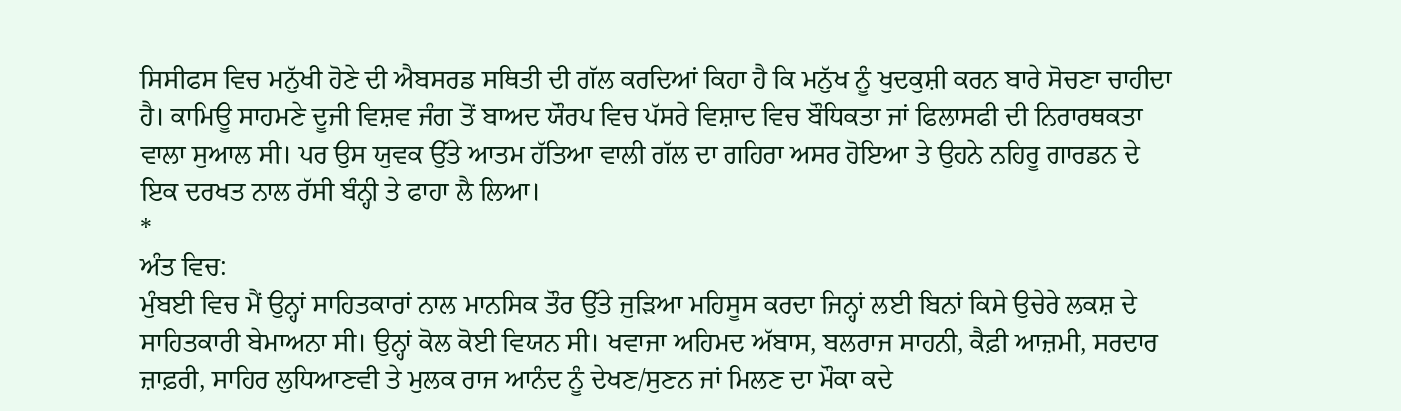ਸਿਸੀਫਸ ਵਿਚ ਮਨੁੱਖੀ ਹੋਣੇ ਦੀ ਐਬਸਰਡ ਸਥਿਤੀ ਦੀ ਗੱਲ ਕਰਦਿਆਂ ਕਿਹਾ ਹੈ ਕਿ ਮਨੁੱਖ ਨੂੰ ਖੁਦਕੁਸ਼ੀ ਕਰਨ ਬਾਰੇ ਸੋਚਣਾ ਚਾਹੀਦਾ ਹੈ। ਕਾਮਿਊ ਸਾਹਮਣੇ ਦੂਜੀ ਵਿਸ਼ਵ ਜੰਗ ਤੋਂ ਬਾਅਦ ਯੌਰਪ ਵਿਚ ਪੱਸਰੇ ਵਿਸ਼ਾਦ ਵਿਚ ਬੌਧਿਕਤਾ ਜਾਂ ਫਿਲਾਸਫੀ ਦੀ ਨਿਰਾਰਥਕਤਾ ਵਾਲਾ ਸੁਆਲ ਸੀ। ਪਰ ਉਸ ਯੁਵਕ ਉੱਤੇ ਆਤਮ ਹੱਤਿਆ ਵਾਲੀ ਗੱਲ ਦਾ ਗਹਿਰਾ ਅਸਰ ਹੋਇਆ ਤੇ ਉਹਨੇ ਨਹਿਰੂ ਗਾਰਡਨ ਦੇ ਇਕ ਦਰਖਤ ਨਾਲ ਰੱਸੀ ਬੰਨ੍ਹੀ ਤੇ ਫਾਹਾ ਲੈ ਲਿਆ।
*
ਅੰਤ ਵਿਚ:
ਮੁੰਬਈ ਵਿਚ ਮੈਂ ਉਨ੍ਹਾਂ ਸਾਹਿਤਕਾਰਾਂ ਨਾਲ ਮਾਨਸਿਕ ਤੌਰ ਉੱਤੇ ਜੁੜਿਆ ਮਹਿਸੂਸ ਕਰਦਾ ਜਿਨ੍ਹਾਂ ਲਈ ਬਿਨਾਂ ਕਿਸੇ ਉਚੇਰੇ ਲਕਸ਼ ਦੇ ਸਾਹਿਤਕਾਰੀ ਬੇਮਾਅਨਾ ਸੀ। ਉਨ੍ਹਾਂ ਕੋਲ ਕੋਈ ਵਿਯਨ ਸੀ। ਖਵਾਜਾ ਅਹਿਮਦ ਅੱਬਾਸ, ਬਲਰਾਜ ਸਾਹਨੀ, ਕੈਫ਼ੀ ਆਜ਼ਮੀ, ਸਰਦਾਰ ਜ਼ਾਫ਼ਰੀ, ਸਾਹਿਰ ਲੁਧਿਆਣਵੀ ਤੇ ਮੁਲਕ ਰਾਜ ਆਨੰਦ ਨੂੰ ਦੇਖਣ/ਸੁਣਨ ਜਾਂ ਮਿਲਣ ਦਾ ਮੌਕਾ ਕਦੇ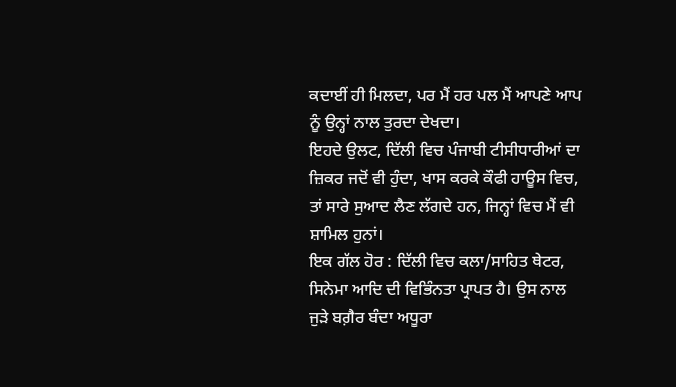ਕਦਾਈਂ ਹੀ ਮਿਲਦਾ, ਪਰ ਮੈਂ ਹਰ ਪਲ ਮੈਂ ਆਪਣੇ ਆਪ ਨੂੰ ਉਨ੍ਹਾਂ ਨਾਲ ਤੁਰਦਾ ਦੇਖਦਾ।
ਇਹਦੇ ਉਲਟ, ਦਿੱਲੀ ਵਿਚ ਪੰਜਾਬੀ ਟੀਸੀਧਾਰੀਆਂ ਦਾ ਜ਼ਿਕਰ ਜਦੋਂ ਵੀ ਹੁੰਦਾ, ਖਾਸ ਕਰਕੇ ਕੌਫੀ ਹਾਊਸ ਵਿਚ, ਤਾਂ ਸਾਰੇ ਸੁਆਦ ਲੈਣ ਲੱਗਦੇ ਹਨ, ਜਿਨ੍ਹਾਂ ਵਿਚ ਮੈਂ ਵੀ ਸ਼ਾਮਿਲ ਹੁਨਾਂ।
ਇਕ ਗੱਲ ਹੋਰ : ਦਿੱਲੀ ਵਿਚ ਕਲਾ/ਸਾਹਿਤ ਥੇਟਰ, ਸਿਨੇਮਾ ਆਦਿ ਦੀ ਵਿਭਿੰਨਤਾ ਪ੍ਰਾਪਤ ਹੈ। ਉਸ ਨਾਲ ਜੁੜੇ ਬਗ਼ੈਰ ਬੰਦਾ ਅਧੂਰਾ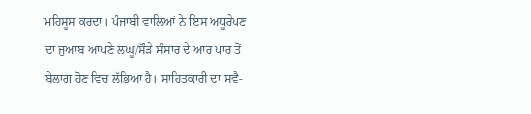ਮਹਿਸੂਸ ਕਰਦਾ। ਪੰਜਾਬੀ ਵਾਲਿਆਂ ਨੇ ਇਸ ਅਧੂਰੇਪਣ ਦਾ ਜੁਆਬ ਆਪਣੇ ਲਘੂ/ਸੌੜੇ ਸੰਸਾਰ ਦੇ ਆਰ ਪਾਰ ਤੋਂ ਬੇਲਾਗ ਹੋਣ ਵਿਚ ਲੱਭਿਆ ਹੈ। ਸਾਹਿਤਕਾਰੀ ਦਾ ਸਵੈ-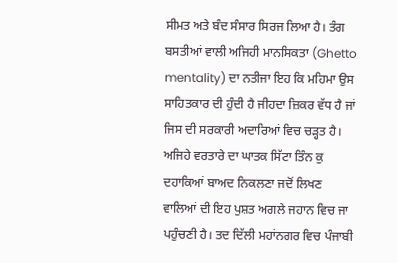ਸੀਮਤ ਅਤੇ ਬੰਦ ਸੰਸਾਰ ਸਿਰਜ ਲਿਆ ਹੈ। ਤੰਗ ਬਸਤੀਆਂ ਵਾਲੀ ਅਜਿਹੀ ਮਾਨਸਿਕਤਾ (Ghetto mentality) ਦਾ ਨਤੀਜਾ ਇਹ ਕਿ ਮਹਿਮਾ ਉਸ ਸਾਹਿਤਕਾਰ ਦੀ ਹੁੰਦੀ ਹੈ ਜੀਹਦਾ ਜ਼ਿਕਰ ਵੱਧ ਹੈ ਜਾਂ ਜਿਸ ਦੀ ਸਰਕਾਰੀ ਅਦਾਰਿਆਂ ਵਿਚ ਚੜ੍ਹਤ ਹੈ। ਅਜਿਹੇ ਵਰਤਾਰੇ ਦਾ ਘਾਤਕ ਸਿੱਟਾ ਤਿੰਨ ਕੁ ਦਹਾਕਿਆਂ ਬਾਅਦ ਨਿਕਲਣਾ ਜਦੋਂ ਲਿਖਣ ਵਾਲਿਆਂ ਦੀ ਇਹ ਪੁਸ਼ਤ ਅਗਲੇ ਜਹਾਨ ਵਿਚ ਜਾ ਪਹੁੰਚਣੀ ਹੈ। ਤਦ ਦਿੱਲੀ ਮਹਾਂਨਗਰ ਵਿਚ ਪੰਜਾਬੀ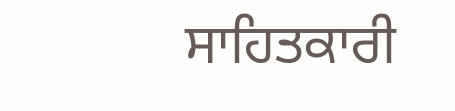ਸਾਹਿਤਕਾਰੀ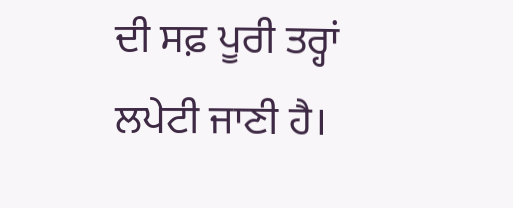ਦੀ ਸਫ਼ ਪੂਰੀ ਤਰ੍ਹਾਂ ਲਪੇਟੀ ਜਾਣੀ ਹੈ।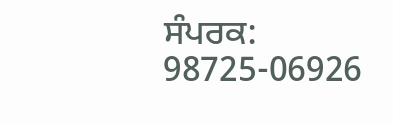ਸੰਪਰਕ: 98725-06926